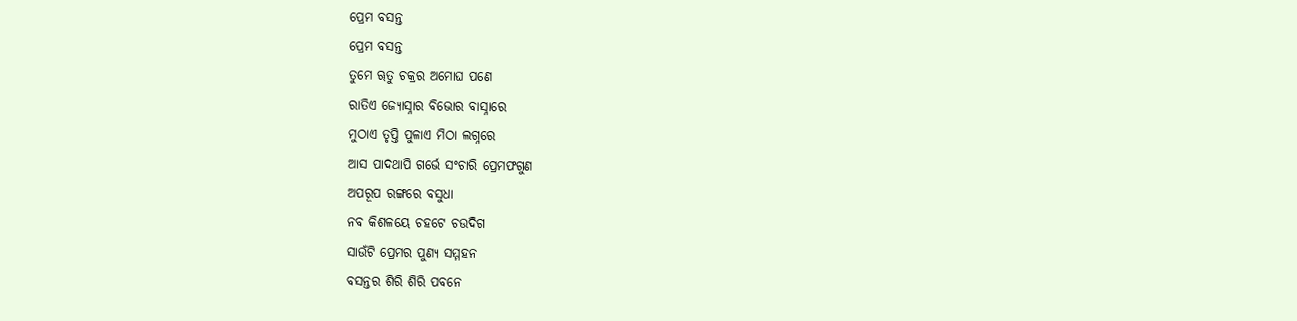ପ୍ରେମ ବସନ୍ତ
ପ୍ରେମ ବସନ୍ତ
ତୁମେ ୠତୁ ଚକ୍ରର ଅମୋଘ ପଣେ
ରାତିଏ ଜ୍ୟୋସ୍ନାର ବିଭୋର ବାସ୍ନାରେ
ମୁଠାଏ ତୃପ୍ତି ପୁଳାଏ ମିଠା ଲଗ୍ନରେ
ଆସ ପାଦଥାପି ଗର୍ଭେ ସଂଚାରି ପ୍ରେମଫଗୁଣ
ଅପରୂପ ରଙ୍ଗରେ ବସୁଧା
ନବ କିଶଳୟେ ଚହଟେ ଚଉଦିଗ
ସାଉଁଟି ପ୍ରେମର ପୁଣ୍ୟ ସମ୍ମହନ
ବସନ୍ତର ଶିରି ଶିରି ପବନେ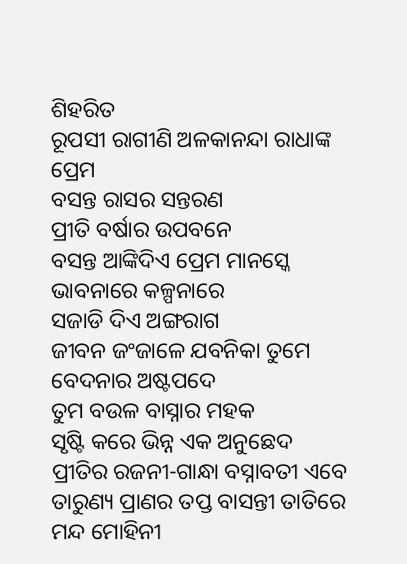ଶିହରିତ
ରୂପସୀ ରାଗୀଣି ଅଳକାନନ୍ଦା ରାଧାଙ୍କ ପ୍ରେମ
ବସନ୍ତ ରାସର ସନ୍ତରଣ
ପ୍ରୀତି ବର୍ଷାର ଉପବନେ
ବସନ୍ତ ଆଙ୍କିଦିଏ ପ୍ରେମ ମାନସ୍କେ
ଭାବନାରେ କଳ୍ପନାରେ
ସଜାଡି ଦିଏ ଅଙ୍ଗରାଗ
ଜୀବନ ଜଂଜାଳେ ଯବନିକା ତୁମେ
ବେଦନାର ଅଷ୍ଟପଦେ
ତୁମ ବଉଳ ବାସ୍ନାର ମହକ
ସୃଷ୍ଟି କରେ ଭିନ୍ନ ଏକ ଅନୁଛେଦ
ପ୍ରୀତିର ରଜନୀ-ଗାନ୍ଧା ବସ୍ନାବତୀ ଏବେ
ତାରୁଣ୍ୟ ପ୍ରାଣର ତପ୍ତ ବାସନ୍ତୀ ତାତିରେ
ମନ୍ଦ ମୋହିନୀ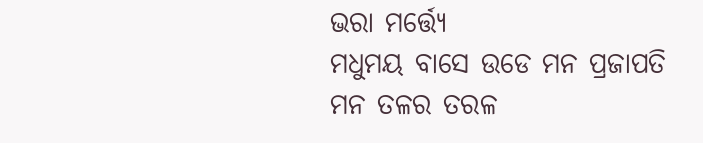ଭରା ମର୍ତ୍ତ୍ୟେ
ମଧୁମୟ ବାସେ ଉଡେ ମନ ପ୍ରଜାପତି
ମନ ତଳର ତରଳ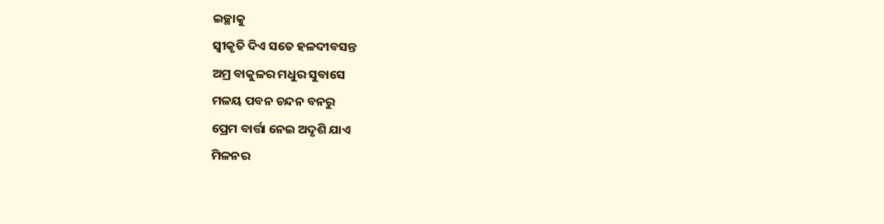ଇଚ୍ଛାକୁ
ସ୍ଵୀକୃତି ଦିଏ ସତେ ହଳଦୀବସନ୍ତ
ଅମ୍ର ବାକୁଳର ମଧୁର ସୁବାସେ
ମଳୟ ପବନ ଚନ୍ଦନ ବନରୁ
ପ୍ରେମ ବାର୍ତ୍ତା ନେଇ ଅଦୃଶି ଯାଏ
ମିଳନର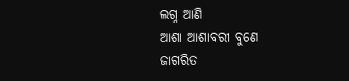ଲଗ୍ନ ଆଣି
ଆଶା ଆଶାବରୀ ବୁଣେ
ଜାଗରିତ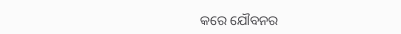କରେ ଯୌବନର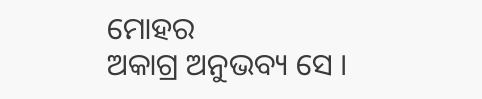ମୋହର
ଅକାଗ୍ର ଅନୁଭବ୍ୟ ସେ ।